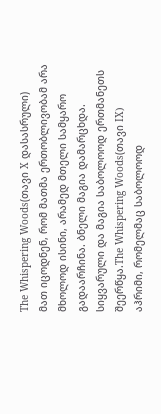The Whispering Woods(თავი X დასასრული)
მათ იცოდნენ, რომ მათმა ერთობლივობამ არა მხოლოდ ისინი, არამედ მთელი სამყარო გადაარჩინა. ბნელი მაგია დამარცხდა. სიყვარული და მაგია საბოლოოდ ერთმანეთს შეერწყა.The Whispering Woods(თავი IX)
აჰრიმი, რომელმაც საბოლოოდ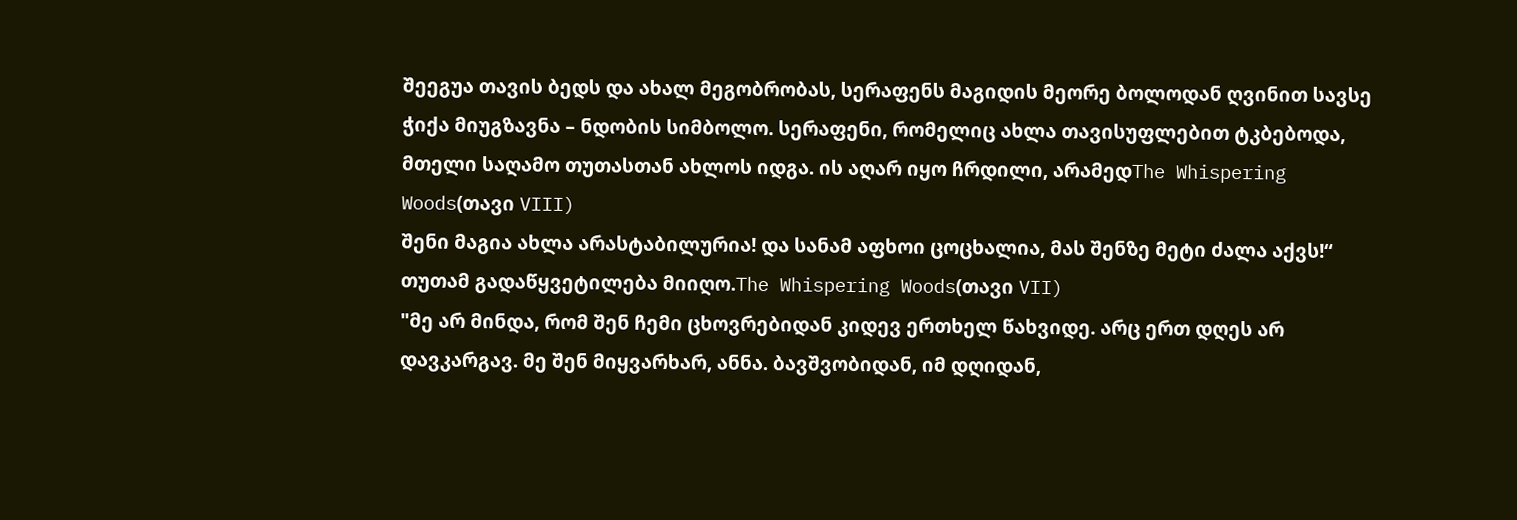შეეგუა თავის ბედს და ახალ მეგობრობას, სერაფენს მაგიდის მეორე ბოლოდან ღვინით სავსე ჭიქა მიუგზავნა – ნდობის სიმბოლო. სერაფენი, რომელიც ახლა თავისუფლებით ტკბებოდა, მთელი საღამო თუთასთან ახლოს იდგა. ის აღარ იყო ჩრდილი, არამედThe Whispering Woods(თავი VIII)
შენი მაგია ახლა არასტაბილურია! და სანამ აფხოი ცოცხალია, მას შენზე მეტი ძალა აქვს!“ თუთამ გადაწყვეტილება მიიღო.The Whispering Woods(თავი VII)
"მე არ მინდა, რომ შენ ჩემი ცხოვრებიდან კიდევ ერთხელ წახვიდე. არც ერთ დღეს არ დავკარგავ. მე შენ მიყვარხარ, ანნა. ბავშვობიდან, იმ დღიდან,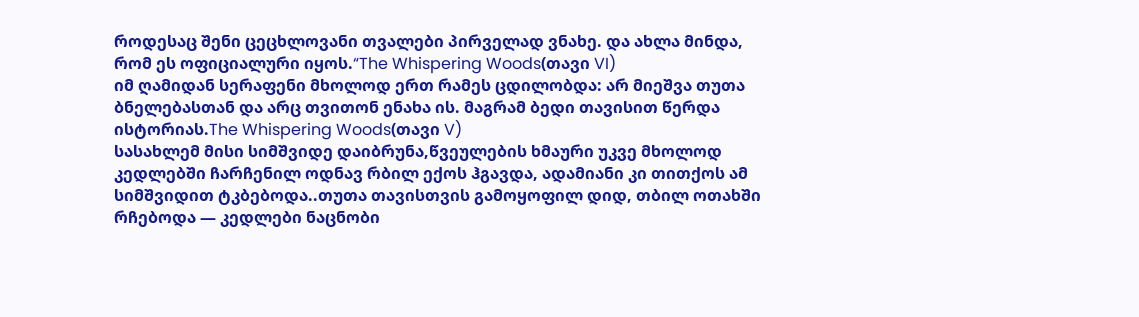როდესაც შენი ცეცხლოვანი თვალები პირველად ვნახე. და ახლა მინდა, რომ ეს ოფიციალური იყოს.“The Whispering Woods(თავი VI)
იმ ღამიდან სერაფენი მხოლოდ ერთ რამეს ცდილობდა: არ მიეშვა თუთა ბნელებასთან და არც თვითონ ენახა ის. მაგრამ ბედი თავისით წერდა ისტორიას.The Whispering Woods(თავი V)
სასახლემ მისი სიმშვიდე დაიბრუნა,წვეულების ხმაური უკვე მხოლოდ კედლებში ჩარჩენილ ოდნავ რბილ ექოს ჰგავდა, ადამიანი კი თითქოს ამ სიმშვიდით ტკბებოდა..თუთა თავისთვის გამოყოფილ დიდ, თბილ ოთახში რჩებოდა — კედლები ნაცნობი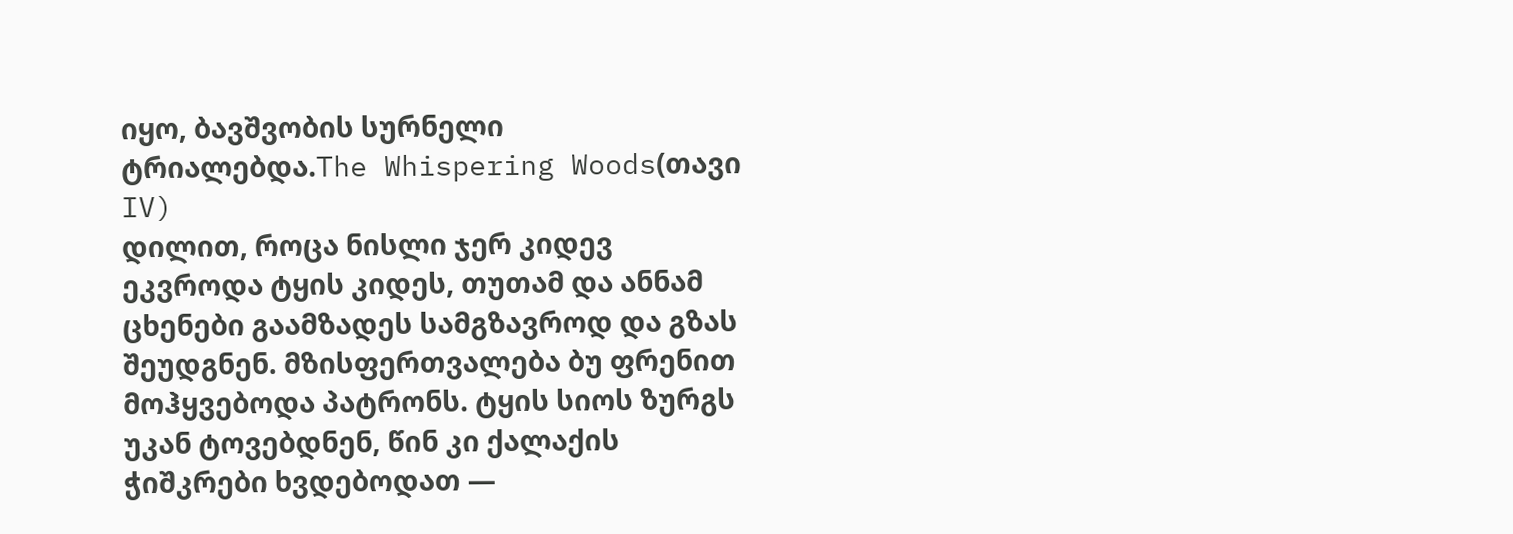იყო, ბავშვობის სურნელი ტრიალებდა.The Whispering Woods(თავი IV)
დილით, როცა ნისლი ჯერ კიდევ ეკვროდა ტყის კიდეს, თუთამ და ანნამ ცხენები გაამზადეს სამგზავროდ და გზას შეუდგნენ. მზისფერთვალება ბუ ფრენით მოჰყვებოდა პატრონს. ტყის სიოს ზურგს უკან ტოვებდნენ, წინ კი ქალაქის ჭიშკრები ხვდებოდათ —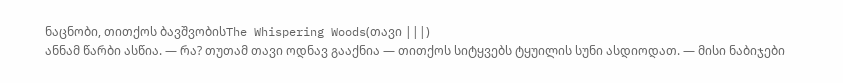ნაცნობი, თითქოს ბავშვობისThe Whispering Woods(თავი |||)
ანნამ წარბი ასწია. — რა? თუთამ თავი ოდნავ გააქნია — თითქოს სიტყვებს ტყუილის სუნი ასდიოდათ. — მისი ნაბიჯები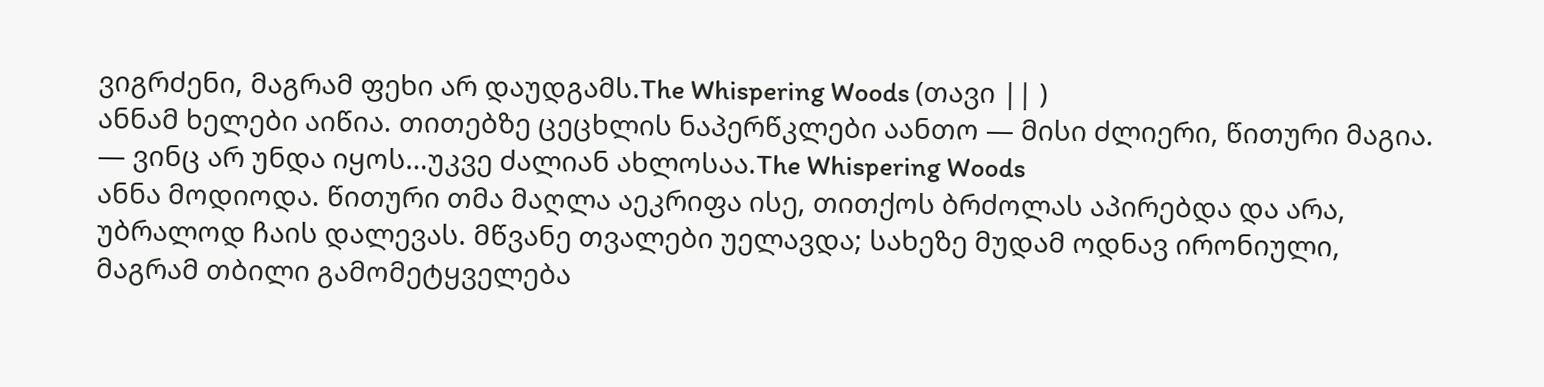ვიგრძენი, მაგრამ ფეხი არ დაუდგამს.The Whispering Woods (თავი || )
ანნამ ხელები აიწია. თითებზე ცეცხლის ნაპერწკლები აანთო — მისი ძლიერი, წითური მაგია. — ვინც არ უნდა იყოს…უკვე ძალიან ახლოსაა.The Whispering Woods
ანნა მოდიოდა. წითური თმა მაღლა აეკრიფა ისე, თითქოს ბრძოლას აპირებდა და არა, უბრალოდ ჩაის დალევას. მწვანე თვალები უელავდა; სახეზე მუდამ ოდნავ ირონიული, მაგრამ თბილი გამომეტყველება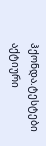ჰქონდა.ტესტები
აქტიური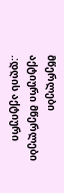მწერლები
აქტიური მწერლები
.:დღის აქტიური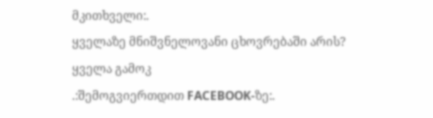მკითხველი:.
ყველაზე მნიშვნელოვანი ცხოვრებაში არის?
ყველა გამოკ
.:შემოგვიერთდით FACEBOOK-ზე:.